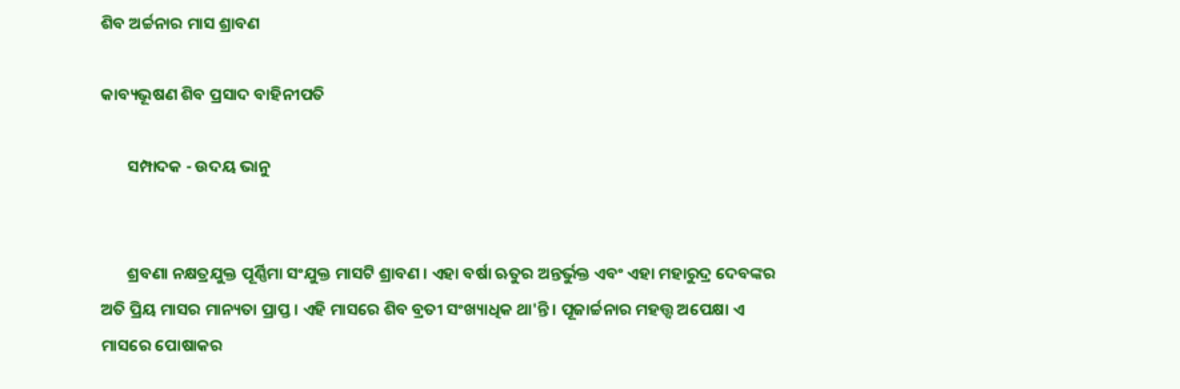ଶିବ ଅର୍ଚ୍ଚନାର ମାସ ଶ୍ରାବଣ

କାବ୍ୟଭୂଷଣ ଶିବ ପ୍ରସାଦ ବାହିନୀପତି

       ସମ୍ପାଦକ - ଉଦୟ ଭାନୁ


       ଶ୍ରବଣା ନକ୍ଷତ୍ରଯୁକ୍ତ ପୂର୍ଣ୍ଣିମା ସଂଯୁକ୍ତ ମାସଟି ଶ୍ରାବଣ । ଏହା ବର୍ଷା ଋତୁର ଅନ୍ତର୍ଭୁକ୍ତ ଏବଂ ଏହା ମହାରୁଦ୍ର ଦେବଙ୍କର ଅତି ପ୍ରିୟ ମାସର ମାନ୍ୟତା ପ୍ରାପ୍ତ । ଏହି ମାସରେ ଶିବ ବ୍ରତୀ ସଂଖ୍ୟାଧିକ ଥା'ନ୍ତି । ପୂଜାର୍ଚ୍ଚନାର ମହତ୍ତ୍ୱ ଅପେକ୍ଷା ଏ ମାସରେ ପୋଷାକର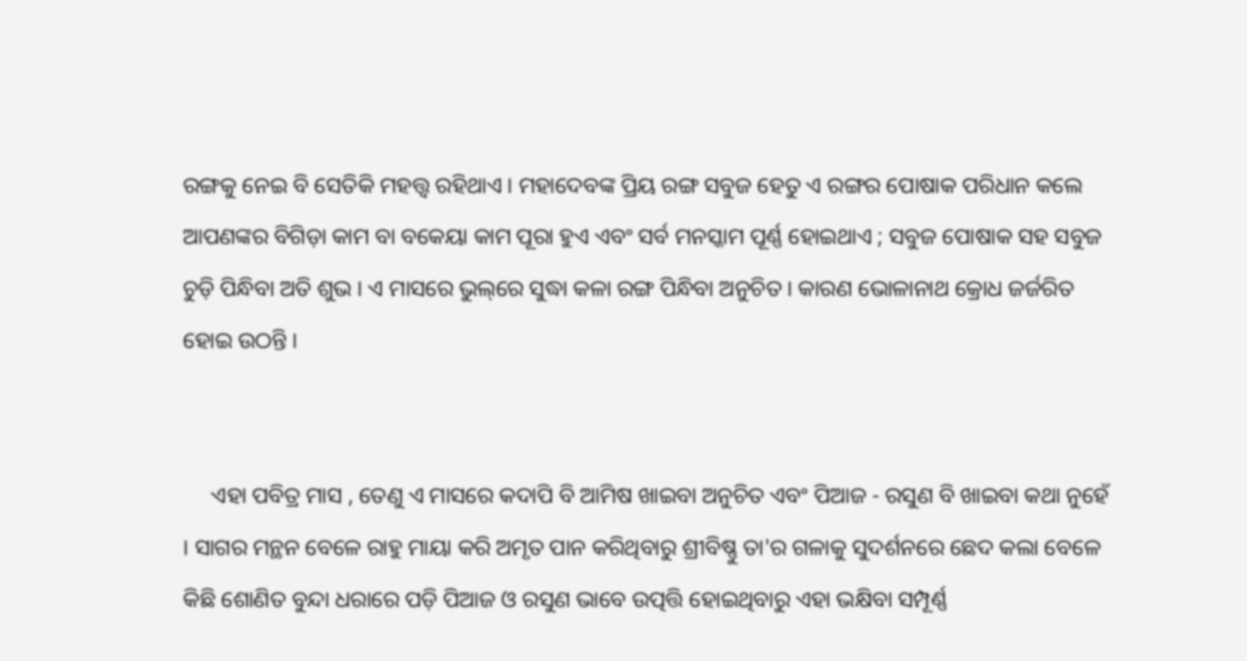ରଙ୍ଗକୁ ନେଇ ବି ସେତିକି ମହତ୍ତ୍ୱ ରହିଥାଏ । ମହାଦେବଙ୍କ ପ୍ରିୟ ରଙ୍ଗ ସବୁଜ ହେତୁ ଏ ରଙ୍ଗର ପୋଷାକ ପରିଧାନ କଲେ ଆପଣଙ୍କର ବିଗିଡ଼ା କାମ ବା ବକେୟା କାମ ପୂରା ହୁଏ ଏବଂ ସର୍ବ ମନସ୍କାମ ପୂର୍ଣ୍ଣ ହୋଇଥାଏ ; ସବୁଜ ପୋଷାକ ସହ ସବୁଜ ଚୁଡ଼ି ପିନ୍ଧିବା ଅତି ଶୁଭ । ଏ ମାସରେ ଭୁଲ୍‌ରେ ସୁଦ୍ଧା କଳା ରଙ୍ଗ ପିନ୍ଧିବା ଅନୁଚିତ । କାରଣ ଭୋଳାନାଥ କ୍ରୋଧ ଜର୍ଜରିତ ହୋଇ ଉଠନ୍ତି ।


     ଏହା ପବିତ୍ର ମାସ , ତେଣୁ ଏ ମାସରେ କଦାପି ବି ଆମିଷ ଖାଇବା ଅନୁଚିତ ଏବଂ ପିଆଜ - ରସୁଣ ବି ଖାଇବା କଥା ନୁହେଁ । ସାଗର ମନ୍ଥନ ବେଳେ ରାହୁ ମାୟା କରି ଅମୃତ ପାନ କରିଥିବାରୁ ଶ୍ରୀବିଷ୍ଣୁ ତା'ର ଗଳାକୁ ସୁଦର୍ଶନରେ ଛେଦ କଲା ବେଳେ କିଛି ଶୋଣିତ ବୁନ୍ଦା ଧରାରେ ପଡ଼ି ପିଆଜ ଓ ରସୁଣ ଭାବେ ଉତ୍ପତ୍ତି ହୋଇଥିବାରୁ ଏହା ଭକ୍ଷିବା ସମ୍ପୂର୍ଣ୍ଣ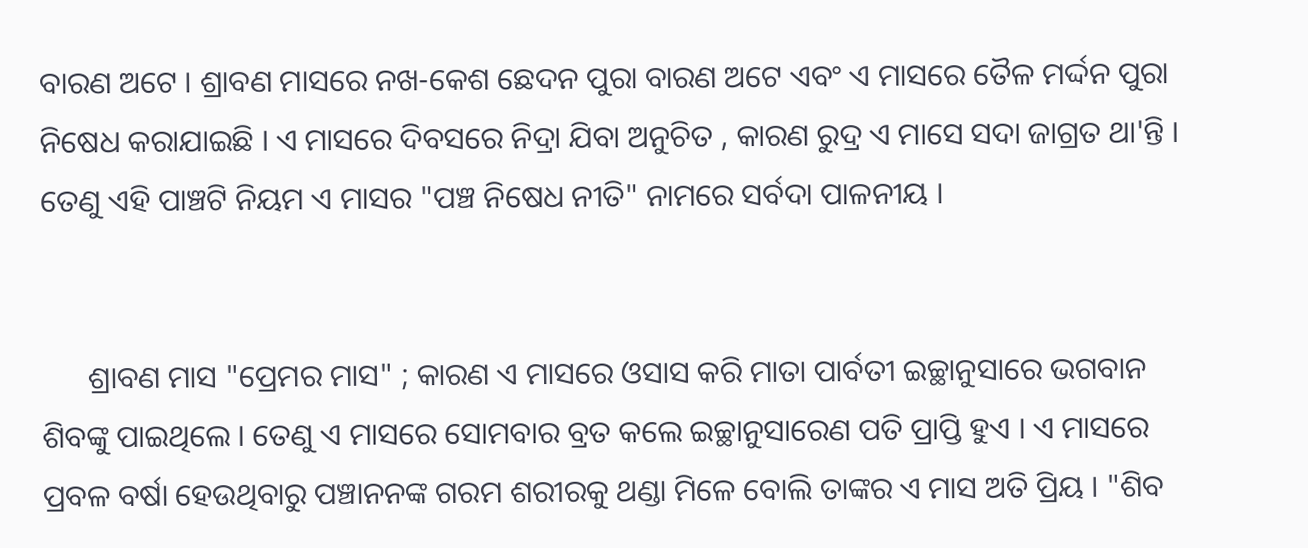ବାରଣ ଅଟେ । ଶ୍ରାବଣ ମାସରେ ନଖ-କେଶ ଛେଦନ ପୁରା ବାରଣ ଅଟେ ଏବଂ ଏ ମାସରେ ତୈଳ ମର୍ଦ୍ଦନ ପୁରା ନିଷେଧ କରାଯାଇଛି । ଏ ମାସରେ ଦିବସରେ ନିଦ୍ରା ଯିବା ଅନୁଚିତ , କାରଣ ରୁଦ୍ର ଏ ମାସେ ସଦା ଜାଗ୍ରତ ଥା'ନ୍ତି । ତେଣୁ ଏହି ପାଞ୍ଚଟି ନିୟମ ଏ ମାସର "ପଞ୍ଚ ନିଷେଧ ନୀତି" ନାମରେ ସର୍ବଦା ପାଳନୀୟ ।


      ଶ୍ରାବଣ ମାସ "ପ୍ରେମର ମାସ" ; କାରଣ ଏ ମାସରେ ଓସାସ କରି ମାତା ପାର୍ବତୀ ଇଚ୍ଛାନୁସାରେ ଭଗବାନ ଶିବଙ୍କୁ ପାଇଥିଲେ । ତେଣୁ ଏ ମାସରେ ସୋମବାର ବ୍ରତ କଲେ ଇଚ୍ଛାନୁସାରେଣ ପତି ପ୍ରାପ୍ତି ହୁଏ । ଏ ମାସରେ ପ୍ରବଳ ବର୍ଷା ହେଉଥିବାରୁ ପଞ୍ଚାନନଙ୍କ ଗରମ ଶରୀରକୁ ଥଣ୍ଡା ମିଳେ ବୋଲି ତାଙ୍କର ଏ ମାସ ଅତି ପ୍ରିୟ । "ଶିବ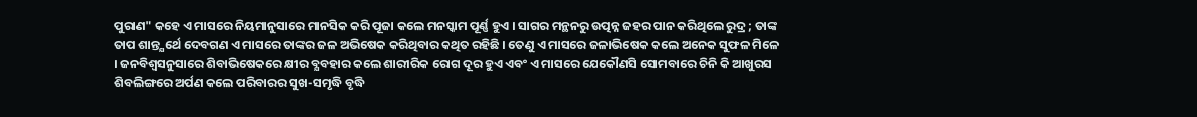ପୁରାଣ" କହେ ଏ ମାସରେ ନିୟମାନୁସାରେ ମାନସିକ କରି ପୂଜା କଲେ ମନସ୍କାମ ପୂର୍ଣ୍ଣ ହୁଏ । ସାଗର ମନ୍ଥନରୁ ଉତ୍ପନ୍ନ ଜହର ପାନ କରିଥିଲେ ରୁଦ୍ର ; ତାଙ୍କ ତାପ ଶାନ୍ତ୍ଯର୍ଥେ ଦେବଗଣ ଏ ମାସରେ ତାଙ୍କର ଜଳ ଅଭିଷେକ କରିଥିବାର କଥିତ ରହିଛି । ତେଣୁ ଏ ମାସରେ ଜଳାଭିଷେକ କଲେ ଅନେକ ସୁଫଳ ମିଳେ । ଜନବିଶ୍ବସନୁସାରେ ଶିବାଭିଷେକରେ କ୍ଷୀର ବ୍ଯବହାର କଲେ ଶାରୀରିକ ରୋଗ ଦୂର ହୁଏ ଏବଂ ଏ ମାସରେ ଯେକୌଣସି ସୋମବାରେ ଚିନି କି ଆଖୁରସ ଶିବଲିଙ୍ଗରେ ଅର୍ପଣ କଲେ ପରିବାରର ସୁଖ-ସମୃଦ୍ଧି ବୃଦ୍ଧି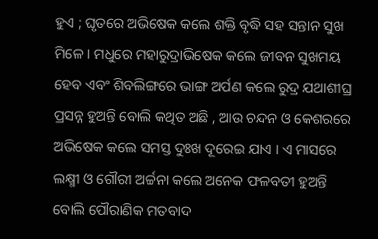ହୁଏ ; ଘୃତରେ ଅଭିଷେକ କଲେ ଶକ୍ତି ବୃଦ୍ଧି ସହ ସନ୍ତାନ ସୁଖ ମିଳେ । ମଧୁରେ ମହାରୁଦ୍ରାଭିଷେକ କଲେ ଜୀବନ ସୁଖମୟ ହେବ ଏବଂ ଶିବଲିଙ୍ଗରେ ଭାଙ୍ଗ ଅର୍ପଣ କଲେ ରୁଦ୍ର ଯଥାଶୀଘ୍ର ପ୍ରସନ୍ନ ହୁଅନ୍ତି ବୋଲି କଥିତ ଅଛି , ଆଉ ଚନ୍ଦନ ଓ କେଶରରେ ଅଭିଷେକ କଲେ ସମସ୍ତ ଦୁଃଖ ଦୂରେଇ ଯାଏ । ଏ ମାସରେ ଲକ୍ଷ୍ମୀ ଓ ଗୌରୀ ଅର୍ଚ୍ଚନା କଲେ ଅନେକ ଫଳବତୀ ହୁଅନ୍ତି ବୋଲି ପୌରାଣିକ ମତବାଦ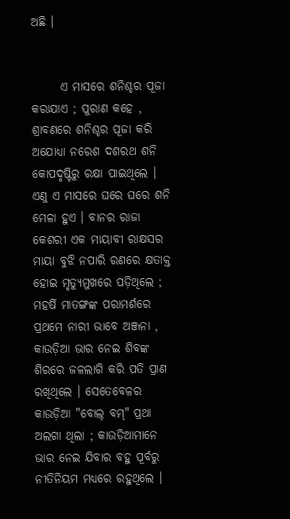ଅଛି ।


      ଏ ମାସରେ ଶନିଶ୍ଚର ପୂଜା କରାଯାଏ ; ପୁରାଣ କହେ , ଶ୍ରାବଣରେ ଶନିଶ୍ଚର ପୂଜା କରି ଅଯୋଧ୍ୟା ନରେଶ ଦଶରଥ ଶନି କୋପଦୃଷ୍ଟିରୁ ରକ୍ଷା ପାଇଥିଲେ । ଏଣୁ ଏ ମାସରେ ଘରେ ଘରେ ଶନି ମେଳା ହୁଏ । ବାନର ରାଜା କେଶରୀ ଏକ ମାୟାବୀ ରାକ୍ଷସର ମାୟା ବୁଝି ନପାରି ରଣରେ କ୍ଷତାକ୍ତ ହୋଇ ମୃତ୍ୟୁମୁଖରେ ପଡ଼ିଥିଲେ ; ମହର୍ଷି ମାତଙ୍ଗଙ୍କ ପରାମର୍ଶରେ ପ୍ରଥମେ ନାରୀ ଭାବେ ଅଞ୍ଜନା , କାଉଡ଼ିଆ ଭାର ନେଇ ଶିବଙ୍କ ଶିରରେ ଜଳଲାଗି କରି ପତି ପ୍ରାଣ ରଖିଥିଲେ । ସେତେବେଳର କାଉଡ଼ିଆ "ବୋଲ୍‌ ବମ୍‌" ପ୍ରଥା ଅଲଗା ଥିଲା ; କାଉଡ଼ିଆମାନେ ଭାର ନେଇ ଯିବାର ବହୁ ପୂର୍ବରୁ ନୀତିନିୟମ ମଧ୍ଯରେ ରହୁଥିଲେ ।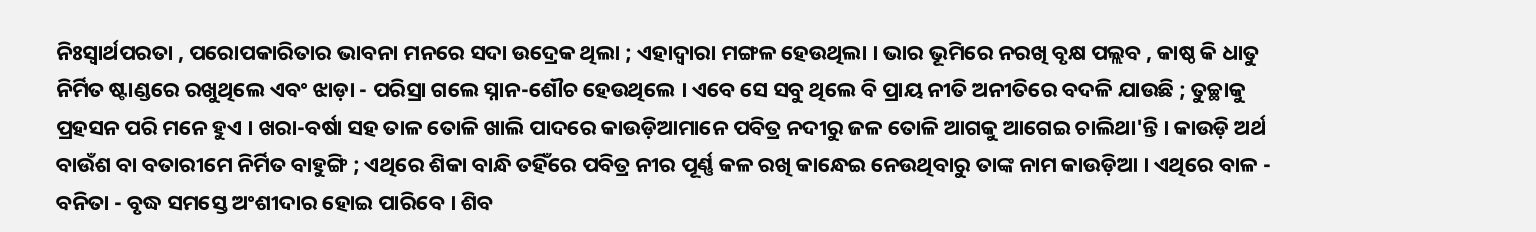ନିଃସ୍ୱାର୍ଥପରତା , ପରୋପକାରିତାର ଭାବନା ମନରେ ସଦା ଉଦ୍ରେକ ଥିଲା ; ଏହାଦ୍ବାରା ମଙ୍ଗଳ ହେଉଥିଲା । ଭାର ଭୂମିରେ ନରଖି ବୃକ୍ଷ ପଲ୍ଲବ , କାଷ୍ଠ କି ଧାତୁ ନିର୍ମିତ ଷ୍ଟାଣ୍ଡରେ ରଖୁଥିଲେ ଏବଂ ଝାଡ଼ା - ପରିସ୍ରା ଗଲେ ସ୍ନାନ-ଶୌଚ ହେଉଥିଲେ । ଏବେ ସେ ସବୁ ଥିଲେ ବି ପ୍ରାୟ ନୀତି ଅନୀତିରେ ବଦଳି ଯାଉଛି ; ତୁଚ୍ଛାକୁ ପ୍ରହସନ ପରି ମନେ ହୁଏ । ଖରା-ବର୍ଷା ସହ ତାଳ ତୋଳି ଖାଲି ପାଦରେ କାଉଡ଼ିଆମାନେ ପବିତ୍ର ନଦୀରୁ ଜଳ ତୋଳି ଆଗକୁ ଆଗେଇ ଚାଲିଥା'ନ୍ତି । କାଉଡ଼ି ଅର୍ଥ ବାଉଁଶ ବା ବତାରୀମେ ନିର୍ମିତ ବାହୁଙ୍ଗି ; ଏଥିରେ ଶିକା ବାନ୍ଧି ତହିଁରେ ପବିତ୍ର ନୀର ପୂର୍ଣ୍ଣ କଳ ରଖି କାନ୍ଧେଇ ନେଉଥିବାରୁ ତାଙ୍କ ନାମ କାଉଡ଼ିଆ । ଏଥିରେ ବାଳ - ବନିତା - ବୃଦ୍ଧ ସମସ୍ତେ ଅଂଶୀଦାର ହୋଇ ପାରିବେ । ଶିବ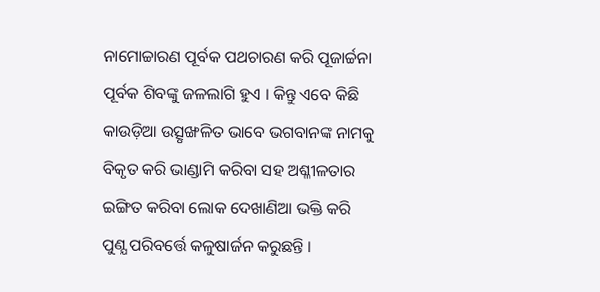ନାମୋଚ୍ଚାରଣ ପୂର୍ବକ ପଥଚାରଣ କରି ପୂଜାର୍ଚ୍ଚନା ପୂର୍ବକ ଶିବଙ୍କୁ ଜଳଲାଗି ହୁଏ । କିନ୍ତୁ ଏବେ କିଛି କାଉଡ଼ିଆ ଉତ୍ସୃଙ୍ଖଳିତ ଭାବେ ଭଗବାନଙ୍କ ନାମକୁ ବିକୃତ କରି ଭାଣ୍ଡାମି କରିବା ସହ ଅଶ୍ଳୀଳତାର ଇଙ୍ଗିତ କରିବା ଲୋକ ଦେଖାଣିଆ ଭକ୍ତି କରି ପୁଣ୍ଯ ପରିବର୍ତ୍ତେ କଳୁଷାର୍ଜନ କରୁଛନ୍ତି ।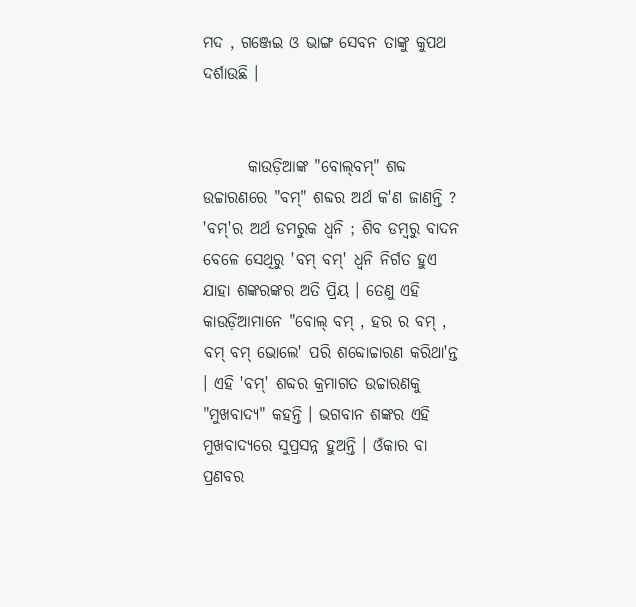ମଦ , ଗଞ୍ଜେଇ ଓ ଭାଙ୍ଗ ସେବନ ତାଙ୍କୁ କୁପଥ ଦର୍ଶାଉଛି ।


       କାଉଡ଼ିଆଙ୍କ "ବୋଲ୍‌ବମ୍‌" ଶବ୍ଦ ଉଚ୍ଚାରଣରେ "ବମ୍‌" ଶବ୍ଦର ଅର୍ଥ କ'ଣ ଜାଣନ୍ତି ? 'ବମ୍‌'ର ଅର୍ଥ ଡମରୁକ ଧ୍ବନି ; ଶିବ ଡମ୍ବରୁ ବାଦନ ବେଳେ ସେଥିରୁ 'ବମ୍‌ ବମ୍‌' ଧ୍ବନି ନିର୍ଗତ ହୁଏ ଯାହା ଶଙ୍କରଙ୍କର ଅତି ପ୍ରିୟ । ତେଣୁ ଏହି କାଉଡ଼ିଆମାନେ "ବୋଲ୍‌ ବମ୍‌ , ହର ର ବମ୍‌ , ବମ୍‌ ବମ୍‌ ଭୋଲେ' ପରି ଶବ୍ଦୋଚ୍ଚାରଣ କରିଥା'ନ୍ତ । ଏହି 'ବମ୍‌' ଶବ୍ଦର କ୍ରମାଗତ ଉଚ୍ଚାରଣକୁ "ମୁଖବାଦ୍ଯ" କହନ୍ତି । ଭଗବାନ ଶଙ୍କର ଏହି ମୁଖବାଦ୍ଯରେ ସୁପ୍ରସନ୍ନ ହୁଅନ୍ତି । ଓଁକାର ବା ପ୍ରଣବର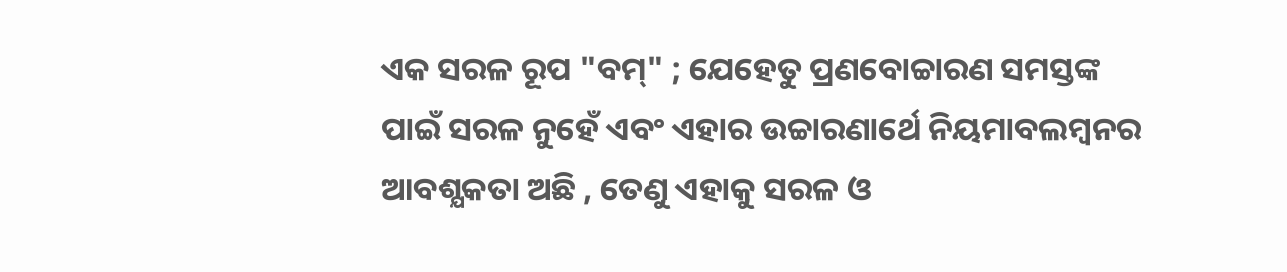ଏକ ସରଳ ରୂପ "ବମ୍‌" ; ଯେହେତୁ ପ୍ରଣବୋଚ୍ଚାରଣ ସମସ୍ତଙ୍କ ପାଇଁ ସରଳ ନୁହେଁ ଏବଂ ଏହାର ଉଚ୍ଚାରଣାର୍ଥେ ନିୟମାବଲମ୍ବନର ଆବଶ୍ଯକତା ଅଛି , ତେଣୁ ଏହାକୁ ସରଳ ଓ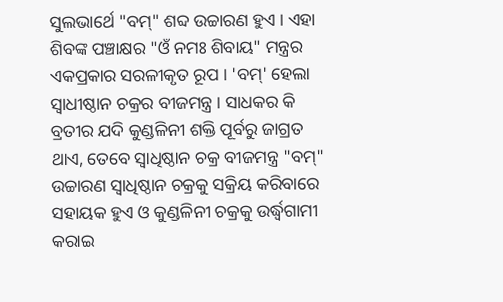ସୁଲଭାର୍ଥେ "ବମ୍‌" ଶବ୍ଦ ଉଚ୍ଚାରଣ ହୁଏ । ଏହା ଶିବଙ୍କ ପଞ୍ଚାକ୍ଷର "ଓଁ ନମଃ ଶିବାୟ" ମନ୍ତ୍ରର ଏକପ୍ରକାର ସରଳୀକୃତ ରୂପ । 'ବମ୍‌' ହେଲା ସ୍ବାଧୀଷ୍ଠାନ ଚକ୍ରର ବୀଜମନ୍ତ୍ର । ସାଧକର କି ବ୍ରତୀର ଯଦି କୁଣ୍ଡଳିନୀ ଶକ୍ତି ପୂର୍ବରୁ ଜାଗ୍ରତ ଥାଏ, ତେବେ ସ୍ବାଧିଷ୍ଠାନ ଚକ୍ର ବୀଜମନ୍ତ୍ର "ବମ୍‌" ଉଚ୍ଚାରଣ ସ୍ବାଧିଷ୍ଠାନ ଚକ୍ରକୁ ସକ୍ରିୟ କରିବାରେ ସହାୟକ ହୁଏ ଓ କୁଣ୍ଡଳିନୀ ଚକ୍ରକୁ ଉର୍ଦ୍ଧ୍ବଗାମୀ କରାଇ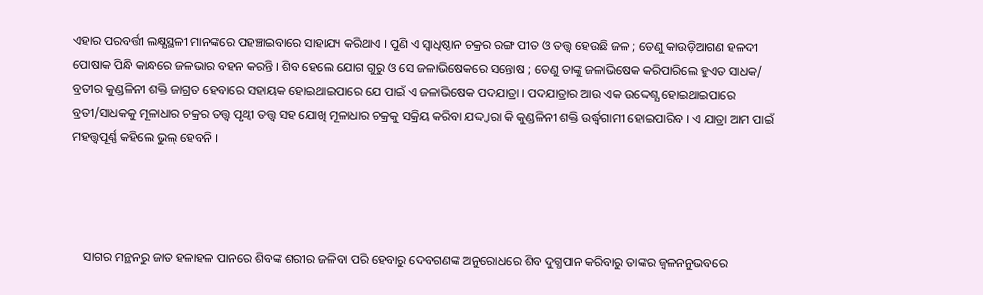ଏହାର ପରବର୍ତ୍ତୀ ଲକ୍ଷ୍ଯସ୍ଥଳୀ ମାନଙ୍କରେ ପହଞ୍ଚାଇବାରେ ସାହାଯ୍ୟ କରିଥାଏ । ପୁଣି ଏ ସ୍ବାଧିଷ୍ଠାନ ଚକ୍ରର ରଙ୍ଗ ପୀତ ଓ ତତ୍ତ୍ବ ହେଉଛି ଜଳ ; ତେଣୁ କାଉଡ଼ିଆଗଣ ହଳଦୀ ପୋଷାକ ପିନ୍ଧି କାନ୍ଧରେ ଜଳଭାର ବହନ କରନ୍ତି । ଶିବ ହେଲେ ଯୋଗ ଗୁରୁ ଓ ସେ ଜଳାଭିଷେକରେ ସନ୍ତୋଷ ; ତେଣୁ ତାଙ୍କୁ ଜଳାଭିଷେକ କରିପାରିଲେ ହୁଏତ ସାଧକ/ ବ୍ରତୀର କୁଣ୍ଡଳିନୀ ଶକ୍ତି ଜାଗ୍ରତ ହେବାରେ ସହାୟକ ହୋଇଥାଇପାରେ ଯେ ପାଇଁ ଏ ଜଳାଭିଷେକ ପଦଯାତ୍ରା । ପଦଯାତ୍ରାର ଆଉ ଏକ ଉଦ୍ଦେଶ୍ଯ ହୋଇଥାଇପାରେ ବ୍ରତୀ/ସାଧକକୁ ମୂଳାଧାର ଚକ୍ରର ତତ୍ତ୍ବ ପୃଥ୍ବୀ ତତ୍ତ୍ବ ସହ ଯୋଖି ମୂଳାଧାର ଚକ୍ରକୁ ସକ୍ରିୟ କରିବା ଯଦ୍ଦ୍ବାରା କି କୁଣ୍ଡଳିନୀ ଶକ୍ତି ଉର୍ଦ୍ଧ୍ବଗାମୀ ହୋଇପାରିବ । ଏ ଯାତ୍ରା ଆମ ପାଇଁ ମହତ୍ତ୍ୱପୂର୍ଣ୍ଣ କହିଲେ ଭୁଲ୍‌ ହେବନି ।




    ସାଗର ମନ୍ଥନରୁ ଜାତ ହଳାହଳ ପାନରେ ଶିବଙ୍କ ଶରୀର ଜଳିବା ପରି ହେବାରୁ ଦେବଗଣଙ୍କ ଅନୁରୋଧରେ ଶିବ ଦୁଗ୍ଧପାନ କରିବାରୁ ତାଙ୍କର ଜ୍ବଳନନୁଭବରେ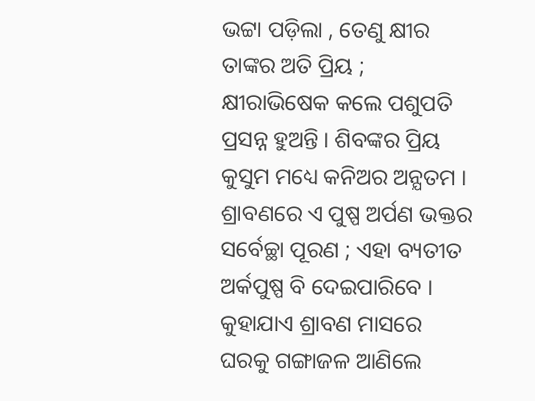ଭଟ୍ଟା ପଡ଼ିଲା , ତେଣୁ କ୍ଷୀର ତାଙ୍କର ଅତି ପ୍ରିୟ ; କ୍ଷୀରାଭିଷେକ କଲେ ପଶୁପତି ପ୍ରସନ୍ନ ହୁଅନ୍ତି । ଶିବଙ୍କର ପ୍ରିୟ କୁସୁମ ମଧ୍ୟେ କନିଅର ଅନ୍ଯତମ । ଶ୍ରାବଣରେ ଏ ପୁଷ୍ପ ଅର୍ପଣ ଭକ୍ତର ସର୍ବେଚ୍ଛା ପୂରଣ ; ଏହା ବ୍ୟତୀତ ଅର୍କପୁଷ୍ପ ବି ଦେଇପାରିବେ । କୁହାଯାଏ ଶ୍ରାବଣ ମାସରେ ଘରକୁ ଗଙ୍ଗାଜଳ ଆଣିଲେ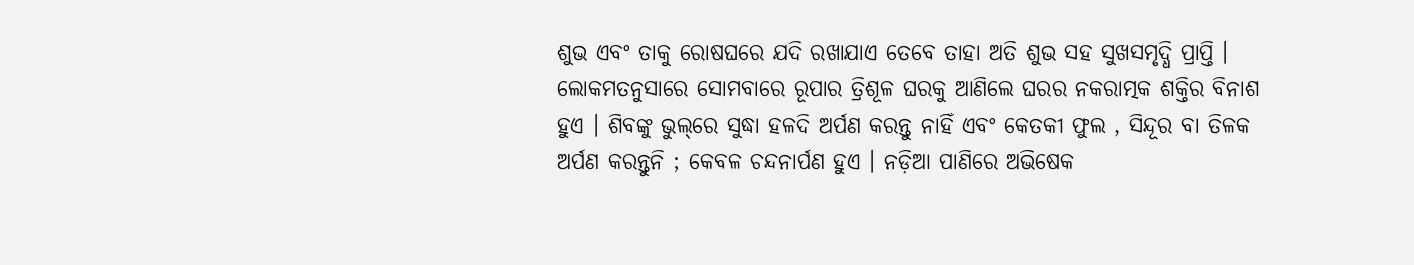ଶୁଭ ଏବଂ ତାକୁ ରୋଷଘରେ ଯଦି ରଖାଯାଏ ତେବେ ତାହା ଅତି ଶୁଭ ସହ ସୁଖସମୃଦ୍ଧି ପ୍ରାପ୍ତି । ଲୋକମତନୁସାରେ ସୋମବାରେ ରୂପାର ତ୍ରିଶୂଳ ଘରକୁ ଆଣିଲେ ଘରର ନକରାତ୍ମକ ଶକ୍ତିର ବିନାଶ ହୁଏ । ଶିବଙ୍କୁ ଭୁଲ୍‌ରେ ସୁଦ୍ଧା ହଳଦି ଅର୍ପଣ କରନ୍ତୁ ନାହିଁ ଏବଂ କେତକୀ ଫୁଲ , ସିନ୍ଦୂର ବା ତିଳକ ଅର୍ପଣ କରନ୍ତୁନି ; କେବଳ ଚନ୍ଦନାର୍ପଣ ହୁଏ । ନଡ଼ିଆ ପାଣିରେ ଅଭିଷେକ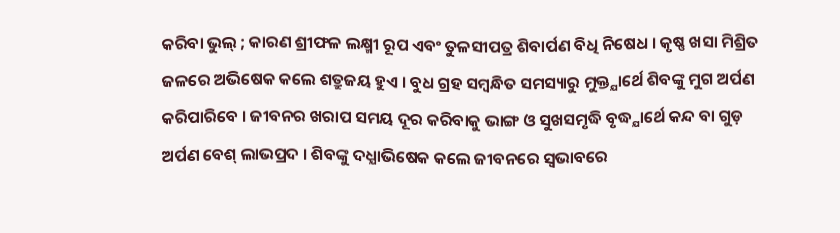କରିବା ଭୁଲ୍‌ ; କାରଣ ଶ୍ରୀଫଳ ଲକ୍ଷ୍ମୀ ରୂପ ଏବଂ ତୁଳସୀପତ୍ର ଶିବାର୍ପଣ ବିଧି ନିଷେଧ । କୃଷ୍ଣ ଖସା ମିଶ୍ରିତ ଜଳରେ ଅଭିଷେକ କଲେ ଶତ୍ରୁଜୟ ହୁଏ । ବୁଧ ଗ୍ରହ ସମ୍ବନ୍ଧିତ ସମସ୍ୟାରୁ ମୁକ୍ତ୍ଯାର୍ଥେ ଶିବଙ୍କୁ ମୁଗ ଅର୍ପଣ କରିପାରିବେ । ଜୀବନର ଖରାପ ସମୟ ଦୂର କରିବାକୁ ଭାଙ୍ଗ ଓ ସୁଖସମୃଦ୍ଧି ବୃଦ୍ଧ୍ଯାର୍ଥେ କନ୍ଦ ବା ଗୁଡ଼ ଅର୍ପଣ ବେଶ୍‌ ଲାଭପ୍ରଦ । ଶିବଙ୍କୁ ଦଧ୍ଯାଭିଷେକ କଲେ ଜୀବନରେ ସ୍ବଭାବରେ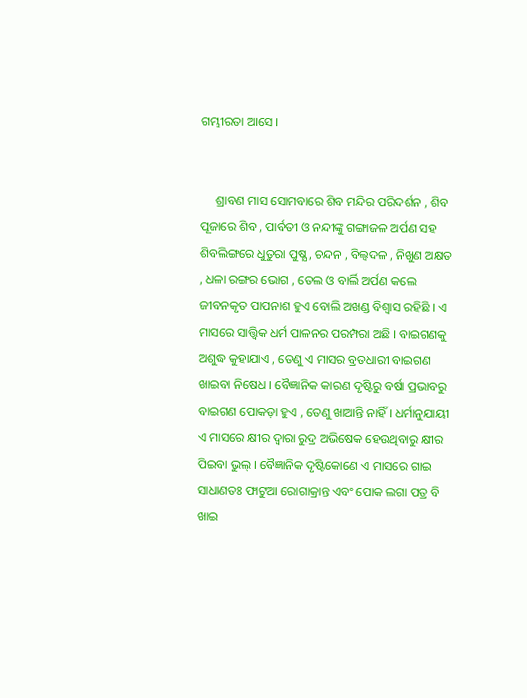ଗମ୍ଭୀରତା ଆସେ ।


     ଶ୍ରାବଣ ମାସ ସୋମବାରେ ଶିବ ମନ୍ଦିର ପରିଦର୍ଶନ , ଶିବ ପୂଜାରେ ଶିବ , ପାର୍ବତୀ ଓ ନନ୍ଦୀଙ୍କୁ ଗଙ୍ଗାଜଳ ଅର୍ପଣ ସହ ଶିବଲିଙ୍ଗରେ ଧୁତୁରା ପୁଷ୍ଯ , ଚନ୍ଦନ , ବିଲ୍ବଦଳ , ନିଖୁଣ ଅକ୍ଷତ , ଧଳା ରଙ୍ଗର ଭୋଗ , ତେଲ ଓ ବାର୍ଲି ଅର୍ପଣ କଲେ ଜୀବନକୃତ ପାପନାଶ ହୁଏ ବୋଲି ଅଖଣ୍ଡ ବିଶ୍ବାସ ରହିଛି । ଏ ମାସରେ ସାତ୍ତ୍ୱିକ ଧର୍ମ ପାଳନର ପରମ୍ପରା ଅଛି । ବାଇଗଣକୁ ଅଶୁଦ୍ଧ କୁହାଯାଏ , ତେଣୁ ଏ ମାସର ବ୍ରତଧାରୀ ବାଇଗଣ ଖାଇବା ନିଷେଧ । ବୈଜ୍ଞାନିକ କାରଣ ଦୃଷ୍ଟିରୁ ବର୍ଷା ପ୍ରଭାବରୁ ବାଇଗଣ ପୋକଡ଼ା ହୁଏ , ତେଣୁ ଖାଆନ୍ତି ନାହିଁ । ଧର୍ମାନୁଯାୟୀ ଏ ମାସରେ କ୍ଷୀର ଦ୍ବାରା ରୁଦ୍ର ଅଭିଷେକ ହେଉଥିବାରୁ କ୍ଷୀର ପିଇବା ଭୁଲ୍‌ । ବୈଜ୍ଞାନିକ ଦୃଷ୍ଟିକୋଣେ ଏ ମାସରେ ଗାଇ ସାଧାଣତଃ ଫାଟୁଆ ରୋଗାକ୍ରାନ୍ତ ଏବଂ ପୋକ ଲଗା ପତ୍ର ବି ଖାଇ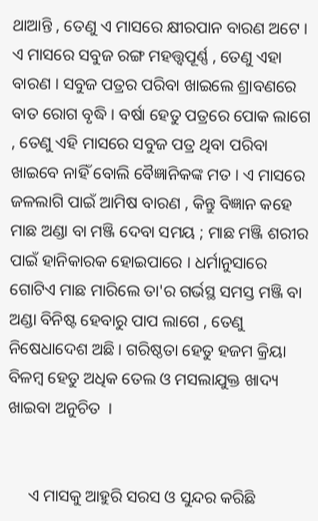ଥାଆନ୍ତି , ତେଣୁ ଏ ମାସରେ କ୍ଷୀରପାନ ବାରଣ ଅଟେ । ଏ ମାସରେ ସବୁଜ ରଙ୍ଗ ମହତ୍ତ୍ୱପୂର୍ଣ୍ଣ , ତେଣୁ ଏହା ବାରଣ । ସବୁଜ ପତ୍ରର ପରିବା ଖାଇଲେ ଶ୍ରାବଣରେ ବାତ ରୋଗ ବୃଦ୍ଧି । ବର୍ଷା ହେତୁ ପତ୍ରରେ ପୋକ ଲାଗେ , ତେଣୁ ଏହି ମାସରେ ସବୁଜ ପତ୍ର ଥିବା ପରିବା ଖାଇବେ ନାହିଁ ବୋଲି ବୈଜ୍ଞାନିକଙ୍କ ମତ । ଏ ମାସରେ ଜଳଲାଗି ପାଇଁ ଆମିଷ ବାରଣ , କିନ୍ତୁ ବିଜ୍ଞାନ କହେ ମାଛ ଅଣ୍ଡା ବା ମଞ୍ଜି ଦେବା ସମୟ ; ମାଛ ମଞ୍ଜି ଶରୀର ପାଇଁ ହାନିକାରକ ହୋଇପାରେ । ଧର୍ମାନୁସାରେ ଗୋଟିଏ ମାଛ ମାରିଲେ ତା'ର ଗର୍ଭସ୍ଥ ସମସ୍ତ ମଞ୍ଜି ବା ଅଣ୍ଡା ବିନିଷ୍ଟ ହେବାରୁ ପାପ ଲାଗେ , ତେଣୁ ନିଷେଧାଦେଶ ଅଛି । ଗରିଷ୍ଠତା ହେତୁ ହଜମ କ୍ରିୟା ବିଳମ୍ବ ହେତୁ ଅଧିକ ତେଲ ଓ ମସଲାଯୁକ୍ତ ଖାଦ୍ୟ ଖାଇବା ଅନୁଚିତ  ।


     ଏ ମାସକୁ ଆହୁରି ସରସ ଓ ସୁନ୍ଦର କରିଛି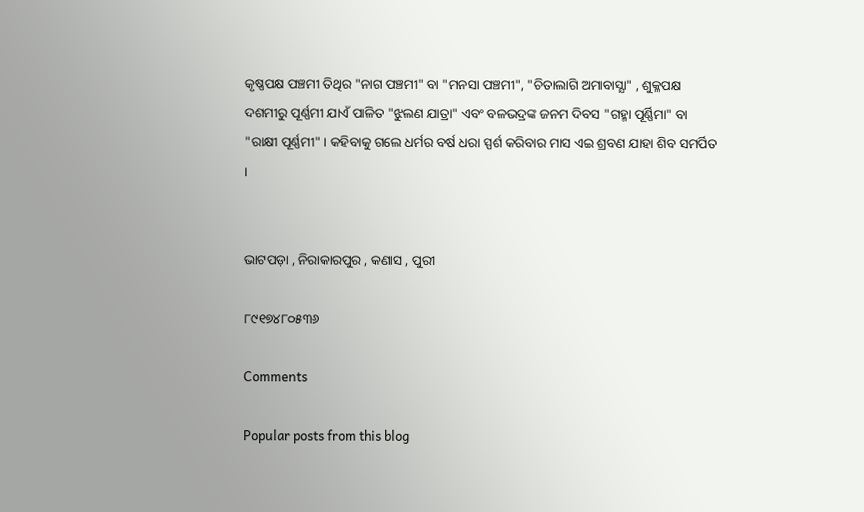କୃଷ୍ଣପକ୍ଷ ପଞ୍ଚମୀ ତିଥିର "ନାଗ ପଞ୍ଚମୀ" ବା "ମନସା ପଞ୍ଚମୀ", "ଚିତାଲାଗି ଅମାବାସ୍ଯା" , ଶୁକ୍ଳପକ୍ଷ ଦଶମୀରୁ ପୂର୍ଣ୍ଣମୀ ଯାଏଁ ପାଳିତ "ଝୁଲଣ ଯାତ୍ରା" ଏବଂ ବଳଭଦ୍ରଙ୍କ ଜନମ ଦିବସ "ଗହ୍ମା ପୂର୍ଣ୍ଣିମା" ବା "ରାକ୍ଷୀ ପୂର୍ଣ୍ଣମୀ" । କହିବାକୁ ଗଲେ ଧର୍ମର ବର୍ଷ ଧରା ସ୍ପର୍ଶ କରିବାର ମାସ ଏଇ ଶ୍ରବଣ ଯାହା ଶିବ ସମର୍ପିତ ।


ଭାଟପଡ଼ା , ନିରାକାରପୁର , କଣାସ , ପୁରୀ

୮୯୧୭୪୮୦୫୩୬

Comments

Popular posts from this blog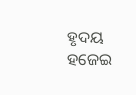ହୃଦୟ ହଜେଇ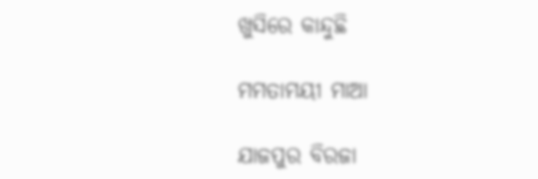ଖୁସିରେ କାନ୍ଦୁଛି

ମମତାମୟୀ ମାଆ

ଯାଜପୁର ବିରଜା